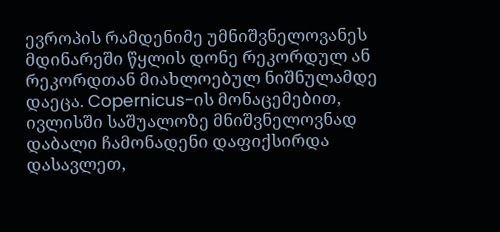ევროპის რამდენიმე უმნიშვნელოვანეს მდინარეში წყლის დონე რეკორდულ ან რეკორდთან მიახლოებულ ნიშნულამდე დაეცა. Copernicus-ის მონაცემებით, ივლისში საშუალოზე მნიშვნელოვნად დაბალი ჩამონადენი დაფიქსირდა დასავლეთ,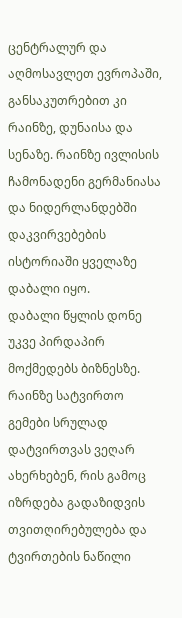ცენტრალურ და აღმოსავლეთ ევროპაში, განსაკუთრებით კი რაინზე, დუნაისა და სენაზე. რაინზე ივლისის ჩამონადენი გერმანიასა და ნიდერლანდებში დაკვირვებების ისტორიაში ყველაზე დაბალი იყო.
დაბალი წყლის დონე უკვე პირდაპირ მოქმედებს ბიზნესზე. რაინზე სატვირთო გემები სრულად დატვირთვას ვეღარ ახერხებენ, რის გამოც იზრდება გადაზიდვის თვითღირებულება და ტვირთების ნაწილი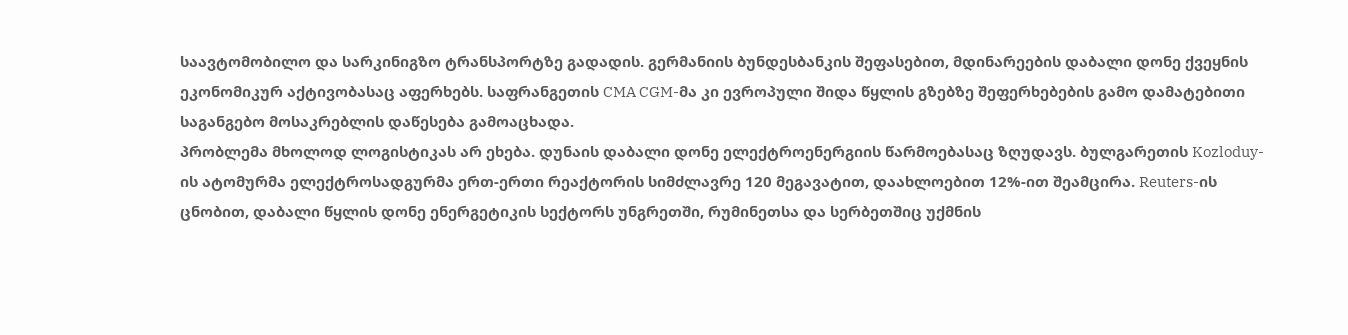საავტომობილო და სარკინიგზო ტრანსპორტზე გადადის. გერმანიის ბუნდესბანკის შეფასებით, მდინარეების დაბალი დონე ქვეყნის ეკონომიკურ აქტივობასაც აფერხებს. საფრანგეთის CMA CGM-მა კი ევროპული შიდა წყლის გზებზე შეფერხებების გამო დამატებითი საგანგებო მოსაკრებლის დაწესება გამოაცხადა.
პრობლემა მხოლოდ ლოგისტიკას არ ეხება. დუნაის დაბალი დონე ელექტროენერგიის წარმოებასაც ზღუდავს. ბულგარეთის Kozloduy-ის ატომურმა ელექტროსადგურმა ერთ-ერთი რეაქტორის სიმძლავრე 120 მეგავატით, დაახლოებით 12%-ით შეამცირა. Reuters-ის ცნობით, დაბალი წყლის დონე ენერგეტიკის სექტორს უნგრეთში, რუმინეთსა და სერბეთშიც უქმნის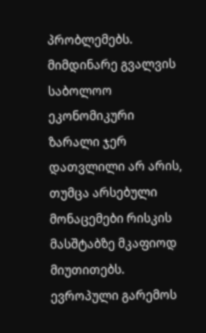პრობლემებს.
მიმდინარე გვალვის საბოლოო ეკონომიკური ზარალი ჯერ დათვლილი არ არის, თუმცა არსებული მონაცემები რისკის მასშტაბზე მკაფიოდ მიუთითებს. ევროპული გარემოს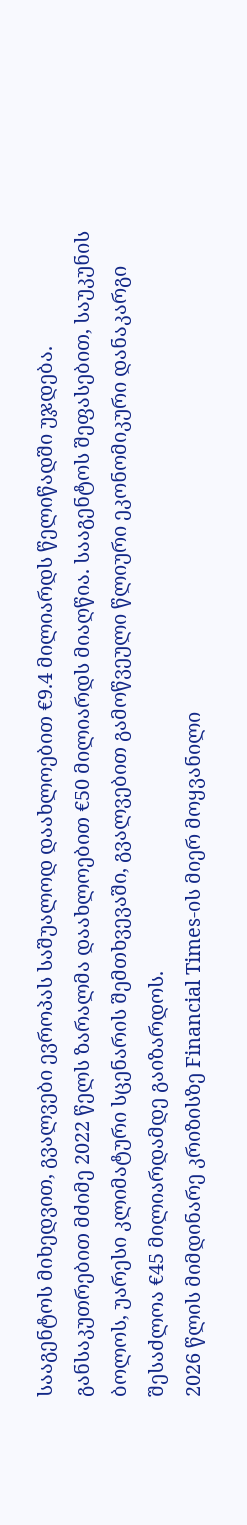სააგენტოს მიხედვით, გვალვები ევროპას საშუალოდ დაახლოებით €9.4 მილიარდს წელიწადში უჯდება. განსაკუთრებით მძიმე 2022 წელს ზარალმა დაახლოებით €50 მილიარდს მიაღწია. სააგენტოს შეფასებით, საუკუნის ბოლოს, უარესი კლიმატური სცენარის შემთხვევაში, გვალვებით გამოწვეული წლიური ეკონომიკური დანაკარგი შესაძლოა €45 მილიარდამდე გაიზარდოს.
2026 წლის მიმდინარე კრიზისზე Financial Times-ის მიერ მოყვანილი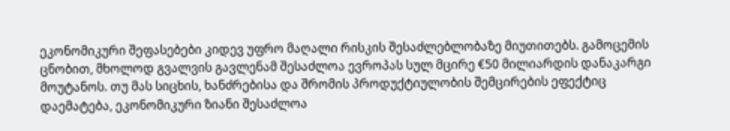ეკონომიკური შეფასებები კიდევ უფრო მაღალი რისკის შესაძლებლობაზე მიუთითებს. გამოცემის ცნობით, მხოლოდ გვალვის გავლენამ შესაძლოა ევროპას სულ მცირე €50 მილიარდის დანაკარგი მოუტანოს. თუ მას სიცხის, ხანძრებისა და შრომის პროდუქტიულობის შემცირების ეფექტიც დაემატება, ეკონომიკური ზიანი შესაძლოა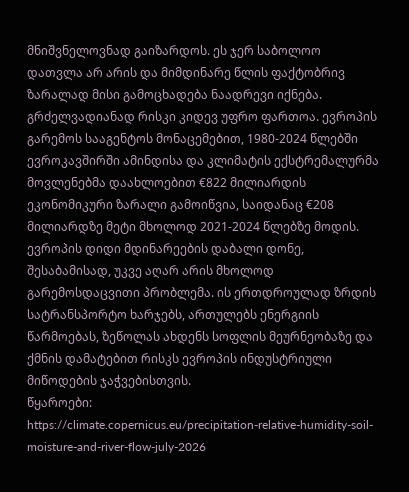მნიშვნელოვნად გაიზარდოს. ეს ჯერ საბოლოო დათვლა არ არის და მიმდინარე წლის ფაქტობრივ ზარალად მისი გამოცხადება ნაადრევი იქნება.
გრძელვადიანად რისკი კიდევ უფრო ფართოა. ევროპის გარემოს სააგენტოს მონაცემებით, 1980-2024 წლებში ევროკავშირში ამინდისა და კლიმატის ექსტრემალურმა მოვლენებმა დაახლოებით €822 მილიარდის ეკონომიკური ზარალი გამოიწვია, საიდანაც €208 მილიარდზე მეტი მხოლოდ 2021-2024 წლებზე მოდის.
ევროპის დიდი მდინარეების დაბალი დონე, შესაბამისად, უკვე აღარ არის მხოლოდ გარემოსდაცვითი პრობლემა. ის ერთდროულად ზრდის სატრანსპორტო ხარჯებს, ართულებს ენერგიის წარმოებას, ზეწოლას ახდენს სოფლის მეურნეობაზე და ქმნის დამატებით რისკს ევროპის ინდუსტრიული მიწოდების ჯაჭვებისთვის.
წყაროები:
https://climate.copernicus.eu/precipitation-relative-humidity-soil-moisture-and-river-flow-july-2026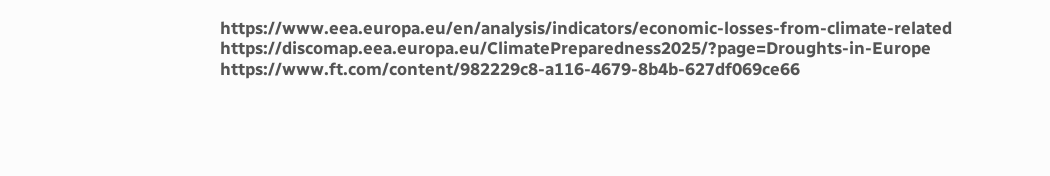https://www.eea.europa.eu/en/analysis/indicators/economic-losses-from-climate-related
https://discomap.eea.europa.eu/ClimatePreparedness2025/?page=Droughts-in-Europe
https://www.ft.com/content/982229c8-a116-4679-8b4b-627df069ce66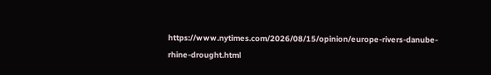https://www.nytimes.com/2026/08/15/opinion/europe-rivers-danube-rhine-drought.html